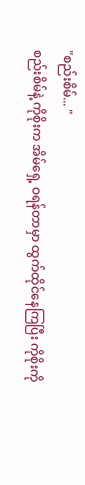"စည်းစိမ်... "
စည်းစိမ်နဲ့ ကိုစိုးက အိမ်ရှေ့ ဝရန်တာမှာ ထွက်ထိုင်နေကြပြီး ကိုစိုးကို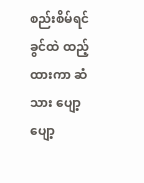စည်းစိမ်ရင်ခွင်ထဲ ထည့်ထားကာ ဆံသား ပျော့ပျော့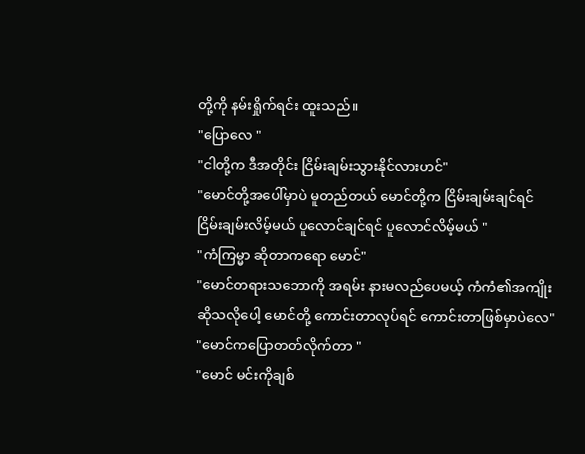တို့ကို နမ်းရှိုက်ရင်း ထူးသည်။
"ပြောလေ "
"ငါတို့က ဒီအတိုင်း ငြိမ်းချမ်းသွားနိုင်လားဟင်"
"မောင်တို့အပေါ်မှာပဲ မူတည်တယ် မောင်တို့က ငြိမ်းချမ်းချင်ရင် ငြိမ်းချမ်းလိမ့်မယ် ပူလောင်ချင်ရင် ပူလောင်လိမ့်မယ် "
"ကံကြမ္မာ ဆိုတာကရော မောင်"
"မောင်တရားသဘောကို အရမ်း နားမလည်ပေမယ့် ကံကံ၏အကျိုး ဆိုသလိုပေါ့ မောင်တို့ ကောင်းတာလုပ်ရင် ကောင်းတာဖြစ်မှာပဲလေ"
"မောင်ကပြောတတ်လိုက်တာ "
"မောင် မင်းကိုချစ်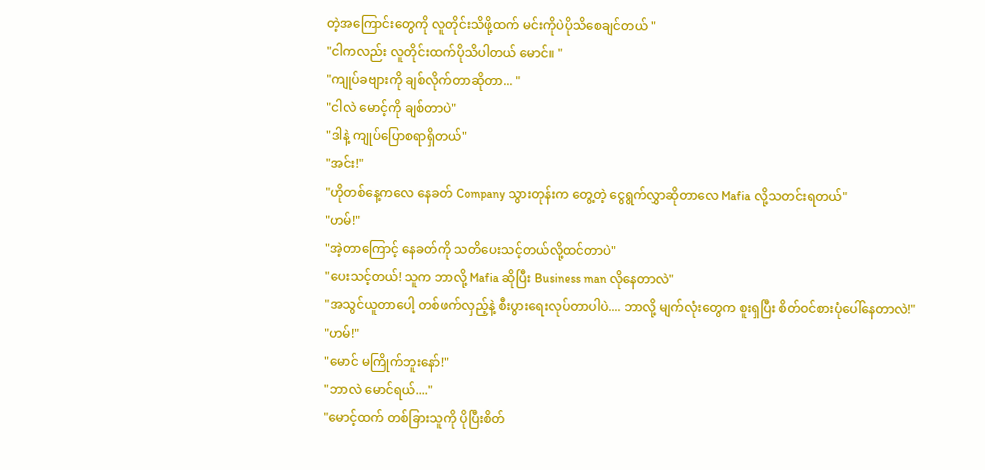တဲ့အကြောင်းတွေကို လူတိုင်းသိဖို့ထက် မင်းကိုပဲပိုသိစေချင်တယ် "
"ငါကလည်း လူတိုင်းထက်ပိုသိပါတယ် မောင်။ "
"ကျုပ်ခဗျားကို ချစ်လိုက်တာဆိုတာ... "
"ငါလဲ မောင့်ကို ချစ်တာပဲ"
"ဒါနဲ့ ကျုပ်ပြောစရာရှိတယ်"
"အင်း!"
"ဟိုတစ်နေ့ကလေ နေခတ် Company သွားတုန်းက တွေ့တဲ့ ငွေရွက်လွှာဆိုတာလေ Mafia လို့သတင်းရတယ်"
"ဟမ်!"
"အဲ့တာကြောင့် နေခတ်ကို သတိပေးသင့်တယ်လို့ထင်တာပဲ"
"ပေးသင့်တယ်! သူက ဘာလို့ Mafia ဆိုပြီး Business man လိုနေတာလဲ"
"အသွင်ယူတာပေါ့ တစ်ဖက်လှည့်နဲ့ စီးပွားရေးလုပ်တာပါပဲ.... ဘာလို့ မျက်လုံးတွေက စူးရှပြီး စိတ်ဝင်စားပုံပေါ်နေတာလဲ!"
"ဟမ်!"
"မောင် မကြိုက်ဘူးနော်!"
"ဘာလဲ မောင်ရယ်...."
"မောင့်ထက် တစ်ခြားသူကို ပိုပြီးစိတ်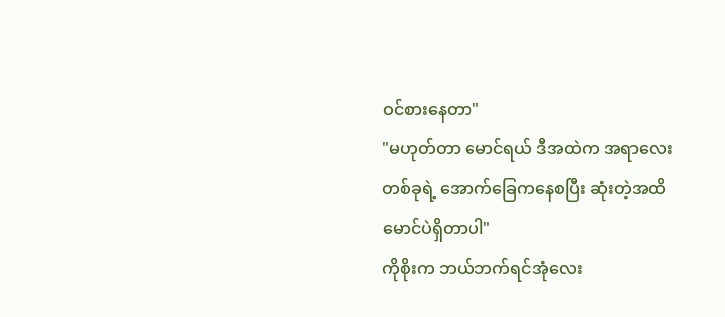ဝင်စားနေတာ"
"မဟုတ်တာ မောင်ရယ် ဒီအထဲက အရာလေးတစ်ခုရဲ့ အောက်ခြေကနေစပြီး ဆုံးတဲ့အထိ မောင်ပဲရှိတာပါ"
ကိုစိုးက ဘယ်ဘက်ရင်အုံလေး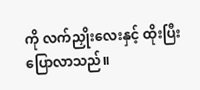ကို လက်ညှိုးလေးနှင့် ထိုးပြီး ပြောလာသည်။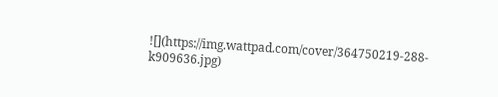![](https://img.wattpad.com/cover/364750219-288-k909636.jpg)